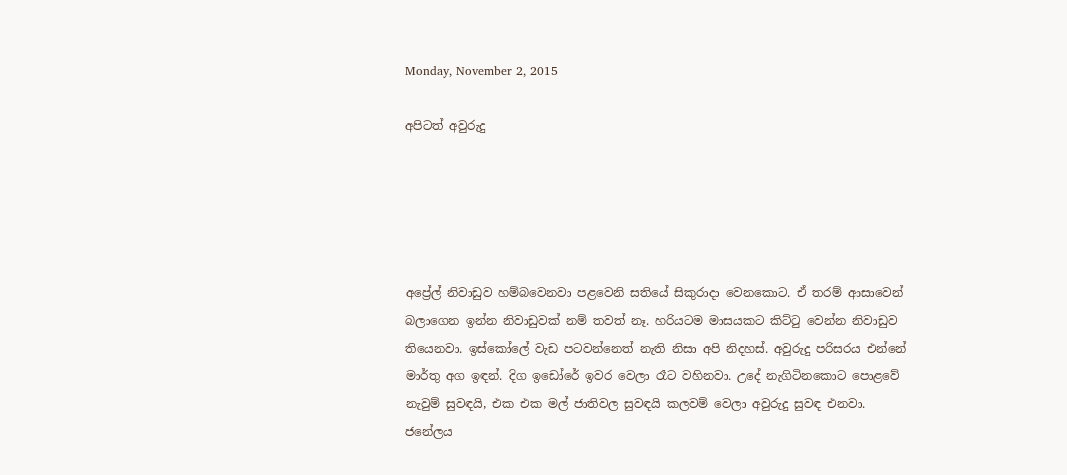Monday, November 2, 2015

අපිටත් අවුරුදු





අප්‍රේල් නිවාඩුව හම්බවෙනවා පළවෙනි සතියේ සිකුරාදා වෙනකොට. ඒ තරම් ආසාවෙන් බලාගෙන ඉන්න නිවාඩුවක් නම් තවත් නෑ. හරියටම මාසයකට කිට්ටු වෙන්න නිවාඩුව තියෙනවා. ඉස්කෝලේ වැඩ පටවන්නෙත් නැති නිසා අපි නිදහස්. අවුරුදු පරිසරය එන්නේ මාර්තු අග ඉඳන්. දිග ඉඩෝරේ ඉවර වෙලා රෑට වහිනවා. උදේ නැගිටිනකොට පොළවේ නැවුම් සුවඳයි, එක එක මල් ජාතිවල සුවඳයි කලවම් වෙලා අවුරුදු සුවඳ එනවා. ජනේලය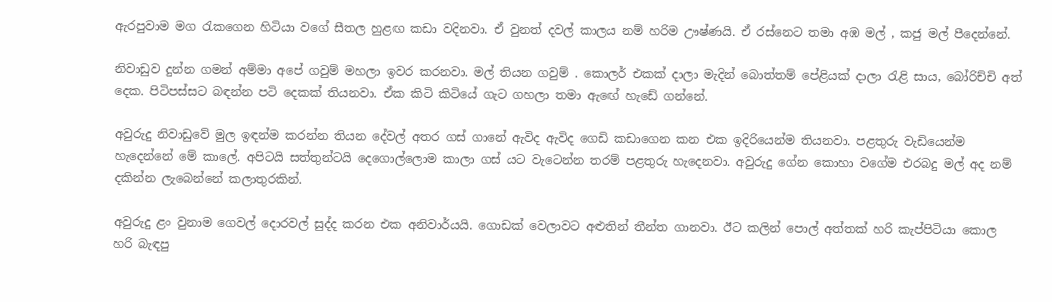ඇරපුවාම මග රැකගෙන හිටියා වගේ සීතල හුළඟ කඩා වදිනවා. ඒ වුනත් දවල් කාලය නම් හරිම ඌෂ්ණයි. ඒ රස්නෙට තමා අඹ මල් , කජු මල් පීදෙන්නේ.

නිවාඩුව දුන්න ගමන් අම්මා අපේ ගවුම් මහලා ඉවර කරනවා. මල් තියන ගවුම් . කොලර් එකක් දාලා මැදින් බොත්තම් පේළියක් දාලා රැළි සාය, බෝරිච්චි අත් දෙක. පිටිපස්සට බඳන්න පටි දෙකක් තියනවා. ඒක කිටි කිටියේ ගැට ගහලා තමා ඇඟේ හැඩේ ගන්නේ.

අවුරුදු නිවාඩුවේ මුල ඉඳන්ම කරන්න තියන දේවල් අතර ගස් ගානේ ඇවිද ඇවිද ගෙඩි කඩාගෙන කන එක ඉදිරියෙන්ම තියනවා. පළතුරු වැඩියෙන්ම හැදෙන්නේ මේ කාලේ. අපිටයි සත්තුන්ටයි දෙගොල්ලොම කාලා ගස් යට වැටෙන්න තරම් පළතුරු හැදෙනවා. අවුරුදු ගේන කොහා වගේම එරබදු මල් අද නම් දකින්න ලැබෙන්නේ කලාතුරකින්.

අවුරුදු ළං වුනාම ගෙවල් දොරවල් සුද්ද කරන එක අනිවාර්යයි. ගොඩක් වෙලාවට අළුතින් තීන්ත ගානවා. ඊට කලින් පොල් අත්තක් හරි කැප්පිටියා කොල හරි බැඳපු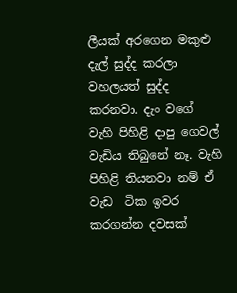ලීයක් අරගෙන මකුළු දැල් සුද්ද කරලා වහලයත් සුද්ද කරනවා. දැං වගේ වැහි පිහිළි දාපු ගෙවල් වැඩිය තිබුනේ නෑ. වැහි පිහිළි තියනවා නම් ඒ වැඩ  ටික ඉවර කරගන්න දවසක්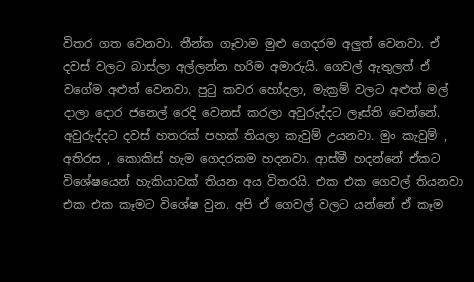විතර ගත වෙනවා. තීන්ත ගෑවාම මුළු ගෙදරම අලුත් වෙනවා. ඒ දවස් වලට බාස්ලා අල්ලන්න හරිම අමාරුයි. ගෙවල් ඇතුලත් ඒ වගේම අළුත් වෙනවා. පුටු කවර හෝදලා, මැක්‍රම් වලට අළුත් මල් දාලා දොර ජනෙල් රෙදි වෙනස් කරලා අවුරුද්දට ලෑස්ති වෙන්නේ. අවුරුද්දට දවස් හතරක් පහක් තියලා කැවුම් උයනවා. මුං කැවුම් , අතිරස , කොකිස් හැම ගෙදරකම හදනවා. ආස්මී හදන්නේ ඒකට විශේෂයෙන් හැකියාවක් තියන අය විතරයි. එක එක ගෙවල් තියනවා එක එක කෑමට විශේෂ වුන. අපි ඒ ගෙවල් වලට යන්නේ ඒ කෑම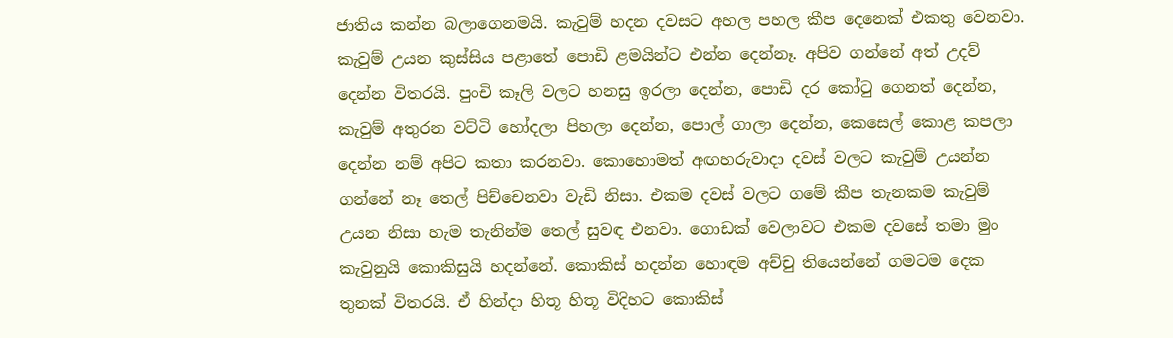ජාතිය කන්න බලාගෙනමයි. කැවුම් හදන දවසට අහල පහල කීප දෙනෙක් එකතු වෙනවා. කැවුම් උයන කුස්සිය පළාතේ පොඩි ළමයින්ට එන්න දෙන්නෑ. අපිව ගන්නේ අත් උදව් දෙන්න විතරයි. පුංචි කෑලි වලට හනසු ඉරලා දෙන්න, පොඩි දර කෝටු ගෙනත් දෙන්න, කැවුම් අතුරන වට්ටි හෝදලා පිහලා දෙන්න, පොල් ගාලා දෙන්න, කෙසෙල් කොළ කපලා දෙන්න නම් අපිට කතා කරනවා. කොහොමත් අඟහරුවාදා දවස් වලට කැවුම් උයන්න ගන්නේ නෑ තෙල් පිච්චෙනවා වැඩි නිසා. එකම දවස් වලට ගමේ කීප තැනකම කැවුම් උයන නිසා හැම තැනින්ම තෙල් සුවඳ එනවා. ගොඩක් වෙලාවට එකම දවසේ තමා මුං කැවුනුයි කොකිසුයි හදන්නේ. කොකිස් හදන්න හොඳම අච්චු තියෙන්නේ ගමටම දෙක තුනක් විතරයි. ඒ හින්දා හිතූ හිතූ විදිහට කොකිස්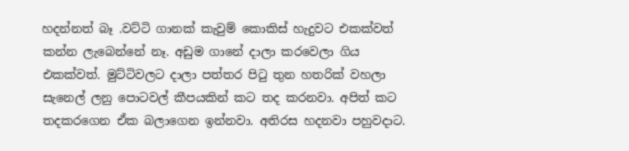හදන්නත් බෑ .වට්ටි ගානක් කැවුම් කොකිස් හැදුවට එකක්වත් කන්න ලැබෙන්නේ නෑ. අඩුම ගානේ දාලා කරවෙලා ගිය එකක්වත්. මුට්ටිවලට දාලා පත්තර පිටු තුන හතරික් වහලා සැනෙල් ලනු පොටවල් කීපයකින් කට තද කරනවා. අපිත් කට තදකරගෙන ඒක බලාගෙන ඉන්නවා. අතිරස හදනවා පහුවදාට.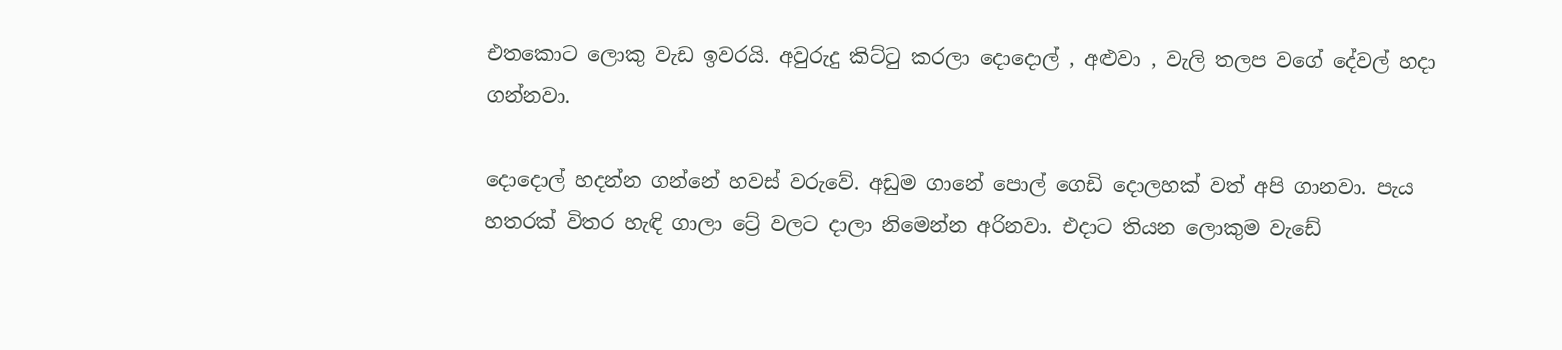එතකොට ලොකු වැඩ ඉවරයි. අවුරුදු කිට්ටු කරලා දොදොල් , අළුවා , වැලි තලප වගේ දේවල් හදා ගන්නවා.

දොදොල් හදන්න ගන්නේ හවස් වරුවේ. අඩුම ගානේ පොල් ගෙඩි දොලහක් වත් අපි ගානවා. පැය හතරක් විතර හැඳි ගාලා ට්‍රේ වලට දාලා නිමෙන්න අරිනවා. එදාට තියන ලොකුම වැඩේ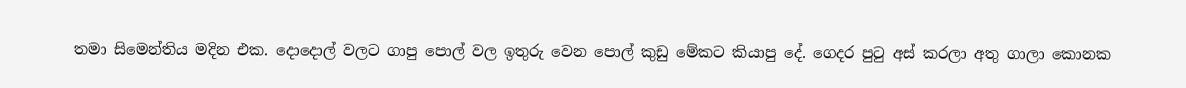තමා සිමෙන්තිය මදින එක. දොදොල් වලට ගාපු පොල් වල ඉතුරු වෙන පොල් කුඩු මේකට කියාපු දේ. ගෙදර පුටු අස් කරලා අතු ගාලා කොනක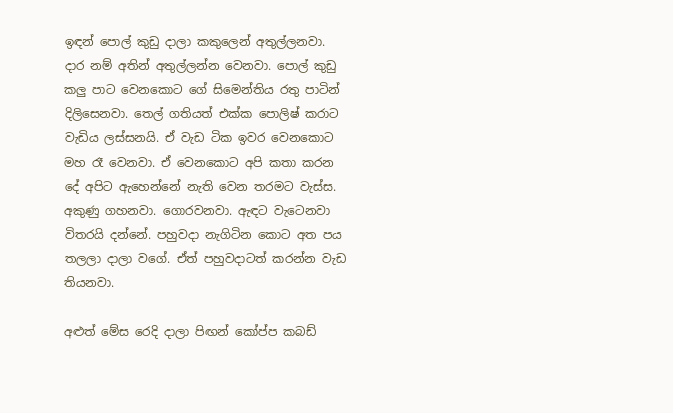ඉඳන් පොල් කුඩු දාලා කකුලෙන් අතුල්ලනවා. දාර නම් අතින් අතුල්ලන්න වෙනවා. පොල් කුඩු කලු පාට වෙනකොට ගේ සිමෙන්තිය රතු පාටින් දිලිසෙනවා. තෙල් ගතියත් එක්ක පොලිෂ් කරාට වැඩිය ලස්සනයි. ඒ වැඩ ටික ඉවර වෙනකොට මහ රෑ වෙනවා. ඒ වෙනකොට අපි කතා කරන දේ අපිට ඇහෙන්නේ නැති වෙන තරමට වැස්ස. අකුණු ගහනවා. ගොරවනවා. ඇඳට වැටෙනවා විතරයි දන්නේ. පහුවදා නැගිටින කොට අත පය තලලා දාලා වගේ. ඒත් පහුවදාටත් කරන්න වැඩ තියනවා.

අළුත් මේස රෙදි දාලා පිඟන් කෝප්ප කබඩ්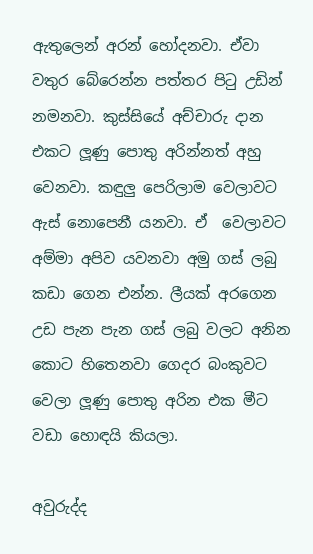ඇතුලෙන් අරන් හෝදනවා. ඒවා වතුර බේරෙන්න පත්තර පිටු උඩින් නමනවා. කුස්සියේ අච්චාරු දාන එකට ලූණු පොතු අරින්නත් අහු වෙනවා. කඳුලු පෙරිලාම වෙලාවට ඇස් නොපෙනී යනවා. ඒ  වෙලාවට අම්මා අපිව යවනවා අමු ගස් ලබු කඩා ගෙන එන්න. ලීයක් අරගෙන උඩ පැන පැන ගස් ලබු වලට අනින කොට හිතෙනවා ගෙදර බංකුවට වෙලා ලූණු පොතු අරින එක මීට වඩා හොඳයි කියලා.

අවුරුද්ද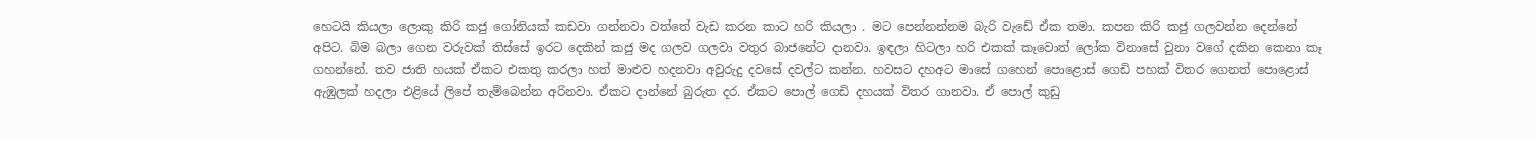හෙටයි කියලා ලොකු කිරි කජු ගෝනියක් කඩවා ගන්නවා වත්තේ වැඩ කරන කාට හරි කියලා . මට පෙන්නන්නම බැරි වැඩේ ඒක තමා. කපන කිරි කජු ගලවන්න දෙන්නේ අපිට. බිම බලා ගෙන වරුවක් තිස්සේ ඉරට දෙකින් කජු මද ගලව ගලවා වතුර බාජනේට දානවා. ඉඳලා හිටලා හරි එකක් කෑවොත් ලෝක විනාසේ වුනා වගේ දකින කෙනා කෑ ගහන්නේ. තව ජාති හයක් ඒකට එකතු කරලා හත් මාළුව හදනවා අවුරුදු දවසේ දවල්ට කන්න. හවසට දහඅට මාසේ ගහෙන් පොළොස් ගෙඩි පහක් විතර ගෙනත් පොළොස් ඇඹුලක් හදලා එළියේ ලිපේ තැම්බෙන්න අරිනවා. ඒකට දාන්නේ බුරුත දර. ඒකට පොල් ගෙඩි දහයක් විතර ගානවා. ඒ පොල් කුඩු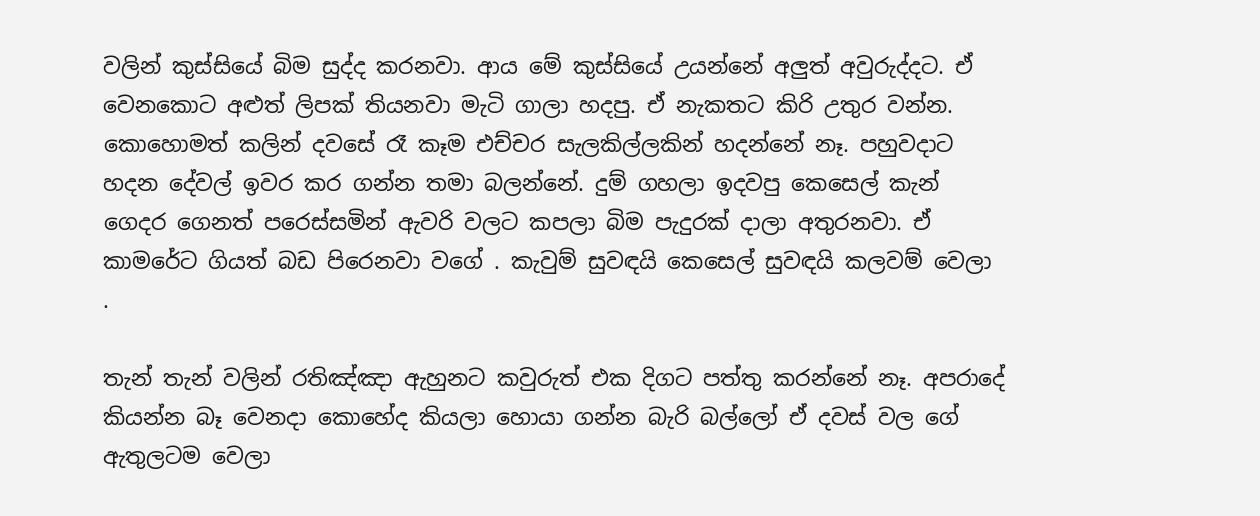වලින් කුස්සියේ බිම සුද්ද කරනවා. ආය මේ කුස්සියේ උයන්නේ අලුත් අවුරුද්දට. ඒ වෙනකොට අළුත් ලිපක් තියනවා මැටි ගාලා හදපු. ඒ නැකතට කිරි උතුර වන්න. කොහොමත් කලින් දවසේ රෑ කෑම එච්චර සැලකිල්ලකින් හදන්නේ නෑ. පහුවදාට හදන දේවල් ඉවර කර ගන්න තමා බලන්නේ. දුම් ගහලා ඉදවපු කෙසෙල් කැන් ගෙදර ගෙනත් පරෙස්සමින් ඇවරි වලට කපලා බිම පැදුරක් දාලා අතුරනවා. ඒ කාමරේට ගියත් බඩ පිරෙනවා වගේ . කැවුම් සුවඳයි කෙසෙල් සුවඳයි කලවම් වෙලා .

තැන් තැන් වලින් රතිඤ්ඤා ඇහුනට කවුරුත් එක දිගට පත්තු කරන්නේ නෑ. අපරාදේ කියන්න බෑ වෙනදා කොහේද කියලා හොයා ගන්න බැරි බල්ලෝ ඒ දවස් වල ගේ ඇතුලටම වෙලා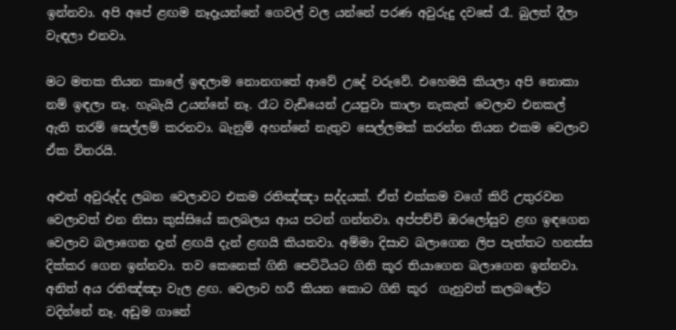ඉන්නවා. අපි අපේ ළඟම නෑදෑයන්නේ ගෙවල් වල යන්නේ පරණ අවුරුදු දවසේ රෑ. බුලත් දීලා වැඳලා එනවා.

මට මතක තියන කාලේ ඉඳලාම නොනගතේ ආවේ උදේ වරුවේ. එහෙමයි කියලා අපි නොකා නම් ඉඳලා නෑ. හැබැයි උයන්නේ නෑ. රෑට වැඩියෙන් උයපුවා කාලා නැකැත් වෙලාව එනකල් ඇති තරම් සෙල්ලම් කරනවා. බැනුම් අහන්නේ නැතුව සෙල්ලමක් කරන්න තියන එකම වෙලාව ඒක විතරයි.

අළුත් අවුරුද්ද ලබන වෙලාවට එකම රතිඤ්ඤා සද්දයක්. ඒත් එක්කම වගේ කිරි උතුරවන වෙලාවත් එන නිසා කුස්සියේ කලබලය ආය පටන් ගන්නවා. අප්පච්චි ඔරලෝසුව ළඟ ඉඳගෙන වෙලාව බලාගෙන දැන් ළඟයි දැන් ළඟයි කියනවා. අම්මා දිසාව බලාගෙන ලිප පැත්තට හනස්ස දික්කර ගෙන ඉන්නවා. තව කෙනෙක් ගිනි පෙට්ටියට ගිනි කූර තියාගෙන බලාගෙන ඉන්නවා. අනිත් අය රතිඤ්ඤා වැල ළඟ. වෙලාව හරී කියන කොට ගිනි කූර  ගැහුවත් කලබලේට වදින්නේ නෑ. අඩුම ගානේ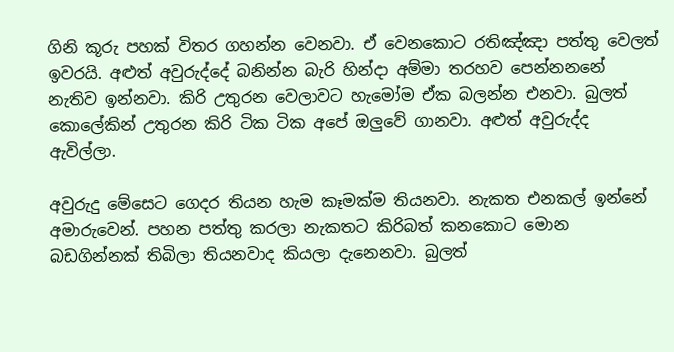ගිනි කූරු පහක් විතර ගහන්න වෙනවා. ඒ වෙනකොට රතිඤ්ඤා පත්තු වෙලත් ඉවරයි. අළුත් අවුරුද්දේ බනින්න බැරි හින්දා අම්මා තරහව පෙන්නනනේ නැතිව ඉන්නවා. කිරි උතුරන වෙලාවට හැමෝම ඒක බලන්න එනවා. බුලත් කොලේකින් උතුරන කිරි ටික ටික අපේ ඔලුවේ ගානවා. අළුත් අවුරුද්ද ඇවිල්ලා.

අවුරුදු මේසෙට ගෙදර තියන හැම කෑමක්ම තියනවා. නැකත එනකල් ඉන්නේ අමාරුවෙන්. පහන පත්තු කරලා නැකතට කිරිබත් කනකොට මොන බඩගින්නක් තිබිලා තියනවාද කියලා දැනෙනවා. බුලත්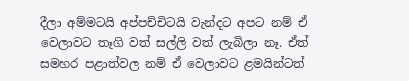දීලා අම්මටයි අප්පච්චිටයි වැන්දට අපට නම් ඒ වෙලාවට තෑගි වත් සල්ලි වත් ලැබිලා නෑ. ඒත් සමහර පළාත්වල නම් ඒ වෙලාවට ළමයින්ටත්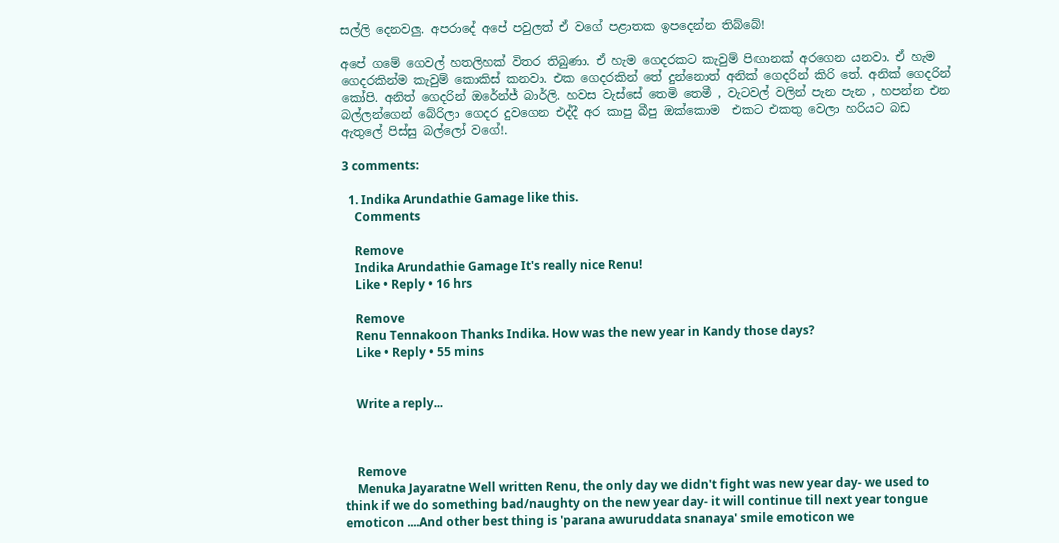සල්ලි දෙනවලු. අපරාදේ අපේ පවුලත් ඒ වගේ පළාතක ඉපදෙන්න තිබ්බේ!

අපේ ගමේ ගෙවල් හතලිහක් විතර තිබුණා. ඒ හැම ගෙදරකට කැවුම් පිඟානක් අරගෙන යනවා. ඒ හැම ගෙදරකින්ම කැවුම් කොකිස් කනවා. එක ගෙදරකින් තේ දුන්නොත් අනික් ගෙදරින් කිරි තේ. අනික් ගෙදරින් කෝපි. අනිත් ගෙදරින් ඔරේන්ජ් බාර්ලි. හවස වැස්සේ තෙමි තෙමී , වැටවල් වලින් පැන පැන , හපන්න එන බල්ලන්ගෙන් බේරිලා ගෙදර දුවගෙන එද්දී අර කාපු බීපු ඔක්කොම  එකට එකතු වෙලා හරියට බඩ ඇතුලේ පිස්සු බල්ලෝ වගේ!.

3 comments:

  1. Indika Arundathie Gamage like this.
    Comments

    Remove
    Indika Arundathie Gamage It's really nice Renu!
    Like • Reply • 16 hrs

    Remove
    Renu Tennakoon Thanks Indika. How was the new year in Kandy those days?
    Like • Reply • 55 mins


    Write a reply...



    Remove
    Menuka Jayaratne Well written Renu, the only day we didn't fight was new year day- we used to think if we do something bad/naughty on the new year day- it will continue till next year tongue emoticon ....And other best thing is 'parana awuruddata snanaya' smile emoticon we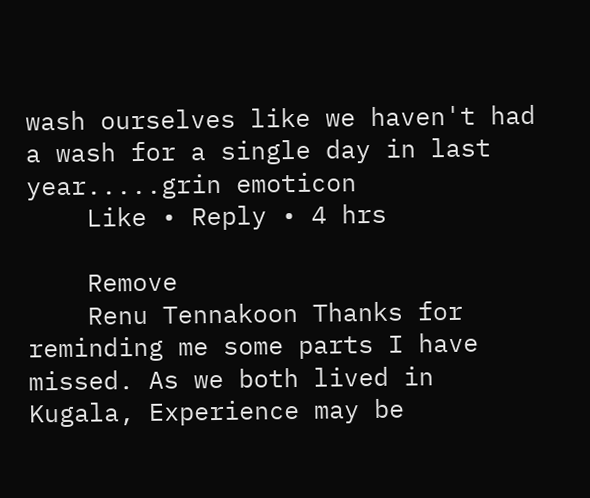wash ourselves like we haven't had a wash for a single day in last year.....grin emoticon
    Like • Reply • 4 hrs

    Remove
    Renu Tennakoon Thanks for reminding me some parts I have missed. As we both lived in Kugala, Experience may be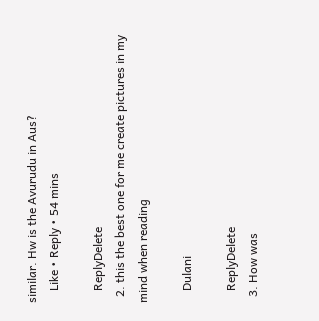similar. Hw is the Avurudu in Aus?
    Like • Reply • 54 mins

    ReplyDelete
  2. this the best one for me create pictures in my mind when reading

    Dulani

    ReplyDelete
  3. How was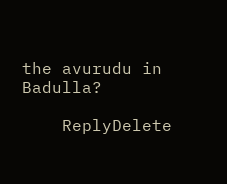the avurudu in Badulla?

    ReplyDelete